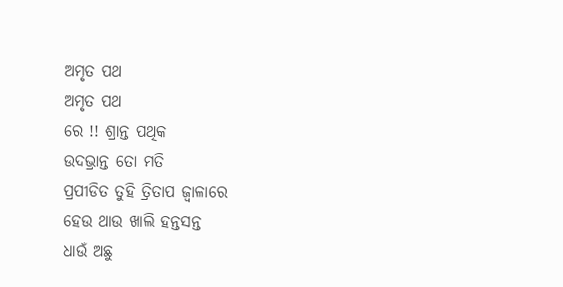ଅମୃତ ପଥ
ଅମୃତ ପଥ
ରେ !! ଶ୍ରାନ୍ତ ପଥିକ
ଉଦଭ୍ରାନ୍ତ ତୋ ମତି
ପ୍ରପୀଡିତ ତୁହି ତ୍ରିତାପ ଜ୍ୱାଳାରେ
ହେଉ ଥାଉ ଖାଲି ହନ୍ତସନ୍ତ
ଧାଉଁ ଅଛୁ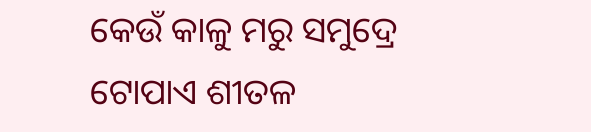କେଉଁ କାଳୁ ମରୁ ସମୁଦ୍ରେ
ଟୋପାଏ ଶୀତଳ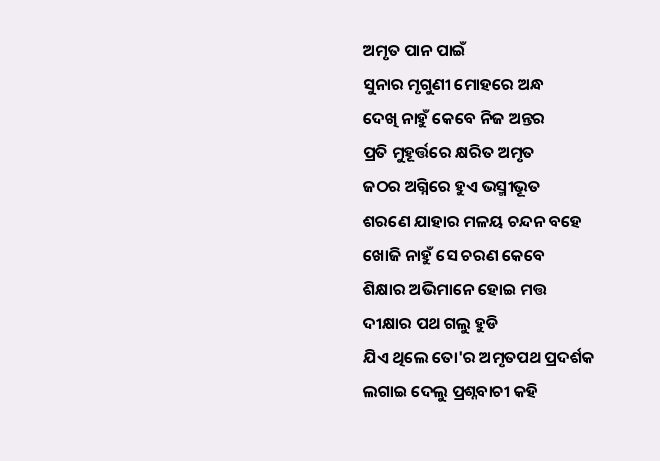ଅମୃତ ପାନ ପାଇଁ
ସୁନାର ମୃଗୁଣୀ ମୋହରେ ଅନ୍ଧ
ଦେଖି ନାହୁଁ କେବେ ନିଜ ଅନ୍ତର
ପ୍ରତି ମୁହୂର୍ତ୍ତରେ କ୍ଷରିତ ଅମୃତ
ଜଠର ଅଗ୍ନିରେ ହୁଏ ଭସ୍ମୀଭୂତ
ଶରଣେ ଯାହାର ମଳୟ ଚନ୍ଦନ ବହେ
ଖୋଜି ନାହୁଁ ସେ ଚରଣ କେବେ
ଶିକ୍ଷାର ଅଭିମାନେ ହୋଇ ମତ୍ତ
ଦୀକ୍ଷାର ପଥ ଗଲୁ ହୁଡି
ଯିଏ ଥିଲେ ତୋ'ର ଅମୃତପଥ ପ୍ରଦର୍ଶକ
ଲଗାଇ ଦେଲୁ ପ୍ରଶ୍ନବାଚୀ କହି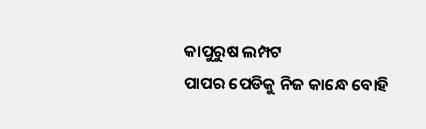କାପୁରୁଷ ଲମ୍ପଟ
ପାପର ପେଡିକୁ ନିଜ କାନ୍ଧେ ବୋହି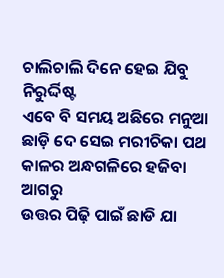ଚାଲିଚାଲି ଦିନେ ହେଇ ଯିବୁ ନିରୁର୍ଦ୍ଦିଷ୍ଟ
ଏବେ ବି ସମୟ ଅଛିରେ ମନୁଆ
ଛାଡ଼ି ଦେ ସେଇ ମରୀଚିକା ପଥ
କାଳର ଅନ୍ଧଗଳିରେ ହଜିବା ଆଗରୁ
ଉତ୍ତର ପିଢ଼ି ପାଇଁ ଛାଡି ଯା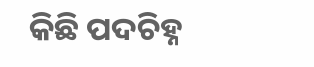କିଛି ପଦଚିହ୍ନ